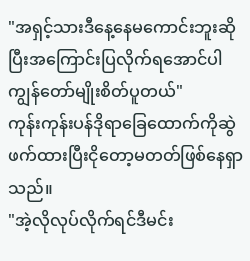"အရှင့်သားဒီနေ့နေမကောင်းဘူးဆိုပြီးအကြောင်းပြလိုက်ရအောင်ပါကျွန်တော်မျိုးစိတ်ပူတယ်"
ကုန်းကုန်းပန်ဒိုရာခြေထောက်ကိုဆွဲဖက်ထားပြီးငိုတော့မတတ်ဖြစ်နေရှာသည်။
"အဲ့လိုလုပ်လိုက်ရင်ဒီမင်း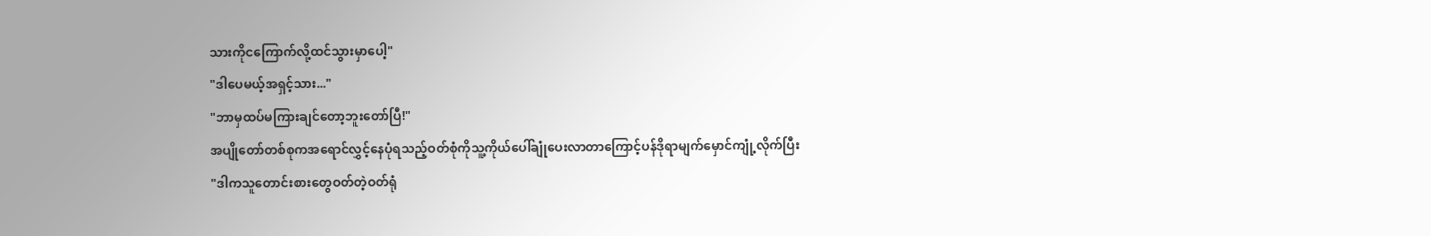သားကိုငကြောက်လို့ထင်သွားမှာပေါ့"
"ဒါပေမယ့်အရှင့်သား..."
"ဘာမှထပ်မကြားချင်တော့ဘူးတော်ပြီ!"
အပျိုတော်တစ်စုကအရောင်လွှင့်နေပုံရသည့်ဝတ်စုံကိုသူ့ကိုယ်ပေါ်ချုံပေးလာတာကြောင့်ပန်ဒိုရာမျက်မှောင်ကျုံ့လိုက်ပြီး
"ဒါကသူတောင်းစားတွေဝတ်တဲ့ဝတ်ရုံ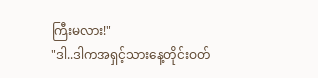ကြီးမလား!"
"ဒါ..ဒါကအရှင့်သားနေ့တိုင်းဝတ်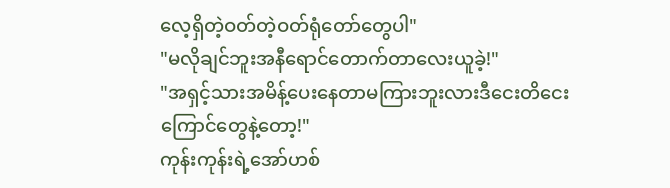လေ့ရှိတဲ့ဝတ်တဲ့ဝတ်ရုံတော်တွေပါ"
"မလိုချင်ဘူးအနီရောင်တောက်တာလေးယူခဲ့!"
"အရှင့်သားအမိန့်ပေးနေတာမကြားဘူးလားဒီငေးတိငေးကြောင်တွေနဲ့တော့!"
ကုန်းကုန်းရဲ့အော်ဟစ်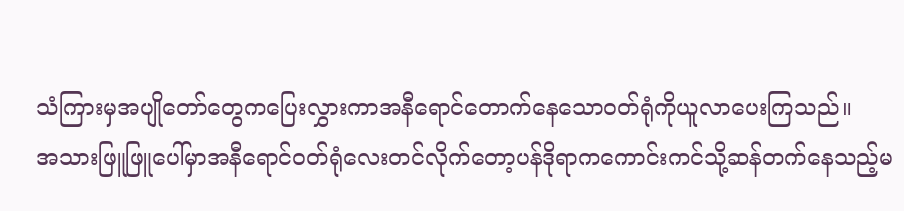သံကြားမှအပျိုတော်တွေကပြေးလွှားကာအနီရောင်တောက်နေသောဝတ်ရုံကိုယူလာပေးကြသည်။
အသားဖြူဖြူပေါ်မှာအနီရောင်ဝတ်ရုံလေးတင်လိုက်တော့ပန်ဒိုရာကကောင်းကင်သို့ဆန်တက်နေသည့်မ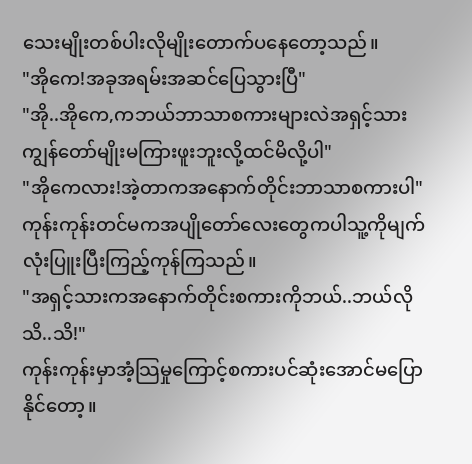သေးမျိုးတစ်ပါးလိုမျိုးတောက်ပနေတော့သည်။
"အိုကေ!အခုအရမ်းအဆင်ပြေသွားပြီ"
"အို..အိုကေ,ကဘယ်ဘာသာစကားများလဲအရှင့်သားကျွန်တော်မျိုးမကြားဖူးဘူးလို့ထင်မိလို့ပါ"
"အိုကေလား!အဲ့တာကအနောက်တိုင်းဘာသာစကားပါ"
ကုန်းကုန်းတင်မကအပျိုတော်လေးတွေကပါသူ့ကိုမျက်လုံးပြူးပြီးကြည့်ကုန်ကြသည်။
"အရှင့်သားကအနောက်တိုင်းစကားကိုဘယ်..ဘယ်လိုသိ..သိ!"
ကုန်းကုန်းမှာအံ့သြမှုကြောင့်စကားပင်ဆုံးအောင်မပြောနိုင်တော့။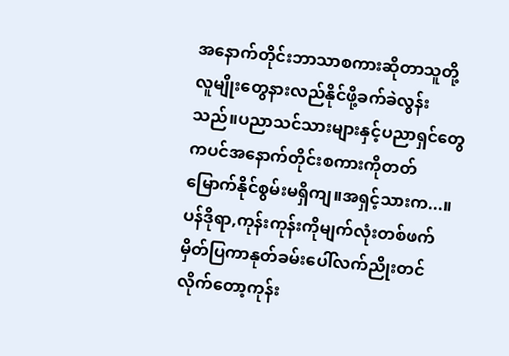အနောက်တိုင်းဘာသာစကားဆိုတာသူတို့လူမျိုးတွေနားလည်နိုင်ဖို့ခက်ခဲလွန်းသည်။ပညာသင်သားများနှင့်ပညာရှင်တွေကပင်အနောက်တိုင်းစကားကိုတတ်မြောက်နိုင်စွမ်းမရှိကျ။အရှင့်သားက...။
ပန်ဒိုရာ,ကုန်းကုန်းကိုမျက်လုံးတစ်ဖက်မှိတ်ပြကာနုတ်ခမ်းပေါ်လက်ညိုးတင်လိုက်တော့ကုန်း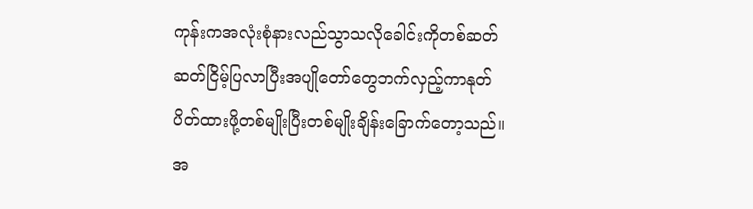ကုန်းကအလုံးစုံနားလည်သွာသလိုခေါင်းကိုတစ်ဆတ်ဆတ်ငြိမ့်ပြလာပြီးအပျိုတော်တွေဘက်လှည့်ကာနုတ်ပိတ်ထားဖို့တစ်မျိုးပြီးတစ်မျိုးချိန်းခြောက်တော့သည်။
အ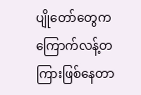ပျိုတော်တွေကကြောက်လန့်တကြားဖြစ်နေတာ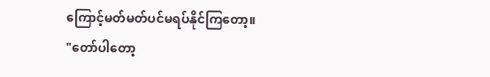ကြောင့်မတ်မတ်ပင်မရပ်နိုင်ကြတော့။
"တော်ပါတော့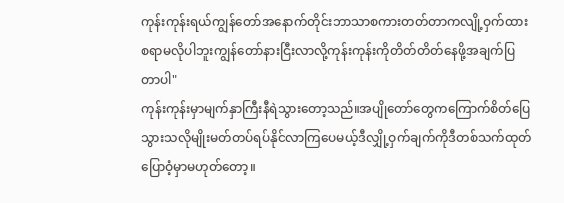ကုန်းကုန်းရယ်ကျွန်တော်အနောက်တိုင်းဘာသာစကားတတ်တာကလျို့ဝှက်ထားစရာမလိုပါဘူးကျွန်တော်နားငြီးလာလို့ကုန်းကုန်းကိုတိတ်တိတ်နေဖို့အချက်ပြတာပါ"
ကုန်းကုန်းမှာမျက်နှာကြီးနီရဲသွားတော့သည်။အပျိုတော်တွေကကြောက်စိတ်ပြေသွားသလိုမျိုးမတ်တပ်ရပ်နိုင်လာကြပေမယ့်ဒီလျှို့ဝှက်ချက်ကိုဒီတစ်သက်ထုတ်ပြောဝံ့မှာမဟုတ်တော့။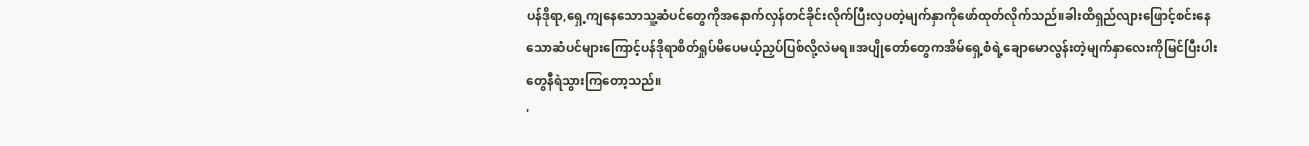ပန်ဒိုရာ,ရှေ့ကျနေသောသူ့ဆံပင်တွေကိုအနောက်လှန်တင်ခိုင်းလိုက်ပြီးလှပတဲ့မျက်နှာကိုဖော်ထုတ်လိုက်သည်။ခါးထိရှည်လျားဖြောင့်စင်းနေသောဆံပင်များကြောင့်ပန်ဒိုရာစိတ်ရှုပ်မိပေမယ့်ညှပ်ပြစ်လို့လဲမရ။အပျိုတော်တွေကအိမ်ရှေ့စံရဲ့ချောမောလွန်းတဲ့မျက်နှာလေးကိုမြင်ပြီးပါးတွေနီရဲသွားကြတော့သည်။
'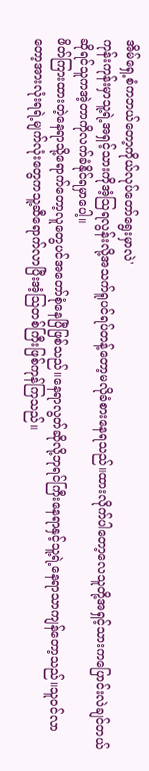အိမ်ရှေ့စံကဘယ်တော့ကိုယ်လုပ်တော်ရွေးမှာလဲ'
ကုန်းကုန်းမှာသူ့ရဲ့အရှင့်သားကိုအံ့သြရလွန်းလို့အသက်ရူပင်ရပ်တန့်တော့မလိုခံစားနေရသည်။ထားလိုက်ပါတော့လေသူတို့အရှင့်သားကပြောင်းလဲချင်တယ်ဆိုရင်သူကအဲ့တာကိုလက်ခံနိုင်ရမှာပေါ့။
ဖိတ်ကြားထားတဲ့နေရာသို့ရောက်တော့လူတွေပင်အတော်စုံနေပြီဖြစ်သည်။နေရာလွတ်ဆိုလို့ဘုရင်ကြီးနေရာနှင့်သူ့ရဲ့နေရာသာကျန်တော့သည်။သူဝင်လာတော့အားလုံးရရဲ့မျက်လုံးတွေကသူ့ဆီရောက်လာပြီးအံ့သြတစ်ကြီးဖြစ်ကုန်ကြသည်။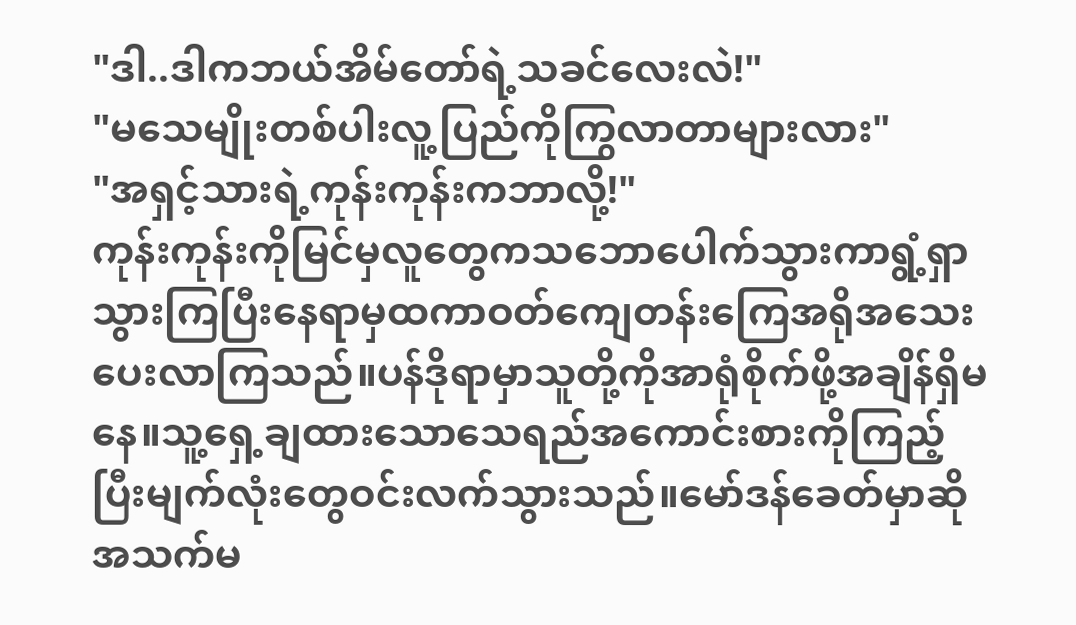"ဒါ..ဒါကဘယ်အိမ်တော်ရဲ့သခင်လေးလဲ!"
"မသေမျိုးတစ်ပါးလူ့ပြည်ကိုကြွလာတာများလား"
"အရှင့်သားရဲ့ကုန်းကုန်းကဘာလို့!"
ကုန်းကုန်းကိုမြင်မှလူတွေကသဘောပေါက်သွားကာရွံ့ရှာသွားကြပြီးနေရာမှထကာဝတ်ကျေတန်းကြေအရိုအသေးပေးလာကြသည်။ပန်ဒိုရာမှာသူတို့ကိုအာရုံစိုက်ဖို့အချိန်ရှိမနေ။သူ့ရှေ့ချထားသောသေရည်အကောင်းစားကိုကြည့်ပြီးမျက်လုံးတွေဝင်းလက်သွားသည်။မော်ဒန်ခေတ်မှာဆိုအသက်မ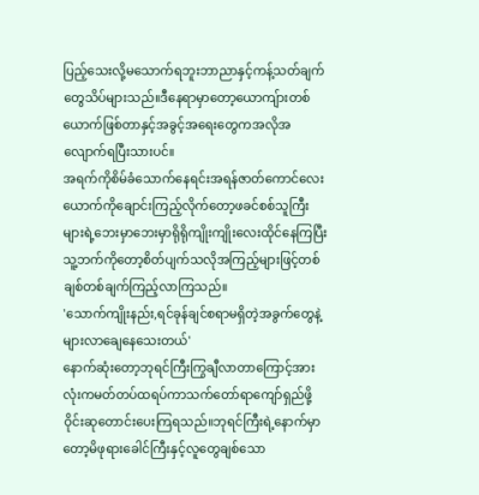ပြည့်သေးလို့မသောက်ရဘူးဘာညာနှင့်ကန့်သတ်ချက်တွေသိပ်များသည်။ဒီနေရာမှာတော့ယောကျ်ားတစ်ယောက်ဖြစ်တာနှင့်အခွင့်အရေးတွေကအလိုအလျောက်ရပြီးသားပင်။
အရက်ကိုစိမ်ခံသောက်နေရင်းအရန်ဇာတ်ကောင်လေးယောက်ကိုချောင်းကြည့်လိုက်တော့ဖခင်စစ်သူကြီးများရဲ့ဘေးမှာဘေးမှာရိုရိုကျိုးကျိုးလေးထိုင်နေကြပြီးသူ့ဘက်ကိုတော့စိတ်ပျက်သလိုအကြည့်များဖြင့်တစ်ချစ်တစ်ချက်ကြည့်လာကြသည်။
'သောက်ကျိုးနည်း,ရင်ခုန်ချင်စရာမရှိတဲ့အခွက်တွေနဲ့များလာချေနေသေးတယ်'
နောက်ဆုံးတော့ဘုရင်ကြီးကြွချီလာတာကြောင့်အားလုံးကမတ်တပ်ထရပ်ကာသက်တော်ရာကျော်ရှည်ဖို့ဝိုင်းဆုတောင်းပေးကြရသည်။ဘုရင်ကြီးရဲ့နောက်မှာတော့မိဖုရားခေါင်ကြီးနှင့်လူတွေချစ်သော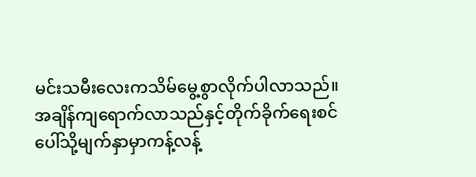မင်းသမီးလေးကသိမ်မွေ့စွာလိုက်ပါလာသည်။
အချိန်ကျရောက်လာသည်နှင့်တိုက်ခိုက်ရေးစင်ပေါ်သို့မျက်နှာမှာကန့်လန့်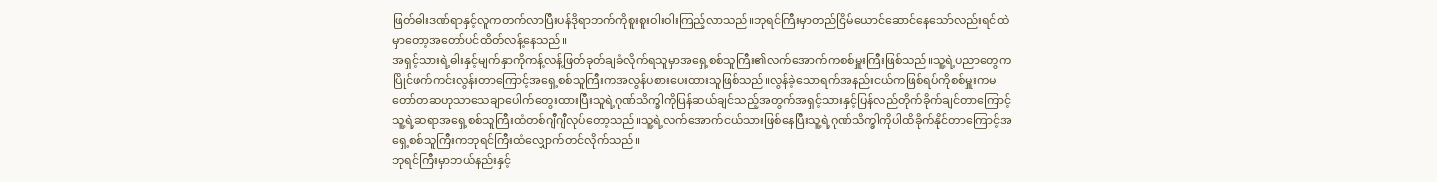ဖြတ်ဓါးဒဏ်ရာနှင့်လူကတက်လာပြီးပန်ဒိုရာဘက်ကိုစူးစူးဝါးဝါးကြည့်လာသည်။ဘုရင်ကြီးမှာတည်ငြိမ်ယောင်ဆောင်နေသော်လည်းရင်ထဲမှာတော့အတော်ပင်ထိတ်လန့်နေသည်။
အရှင့်သားရဲ့ဓါးနှင့်မျက်နှာကိုကန့်လန့်ဖြတ်ခုတ်ချခံလိုက်ရသူမှာအရှေ့စစ်သူကြီး၏လက်အောက်ကစစ်မှူးကြီးဖြစ်သည်။သူ့ရဲ့ပညာတွေကပြိုင်ဖက်ကင်းလွန်းတာကြောင့်အရှေ့စစ်သူကြီးကအလွန်ပစားပေးထားသူဖြစ်သည်။လွန်ခဲ့သောရက်အနည်းငယ်ကဖြစ်ရပ်ကိုစစ်မှူးကမတော်တဆဟုသာသေချာပေါက်တွေးထားပြီးသူရဲ့ဂုဏ်သိက္ခါကိုပြန်ဆယ်ချင်သည့်အတွက်အရှင့်သားနှင့်ပြန်လည်တိုက်ခိုက်ချင်တာကြောင့်သူ့ရဲ့ဆရာအရှေ့စစ်သူကြီးထံတစ်ဂျီဂျီလုပ်တော့သည်။သူ့ရဲ့လက်အောက်ငယ်သားဖြစ်နေပြီးသူ့ရဲ့ဂုဏ်သိက္ခါကိုပါထိခိုက်နိုင်တာကြောင့်အရှေ့စစ်သူကြီးကဘုရင်ကြီးထံလျှောက်တင်လိုက်သည်။
ဘုရင်ကြီးမှာဘယ်နည်းနှင့်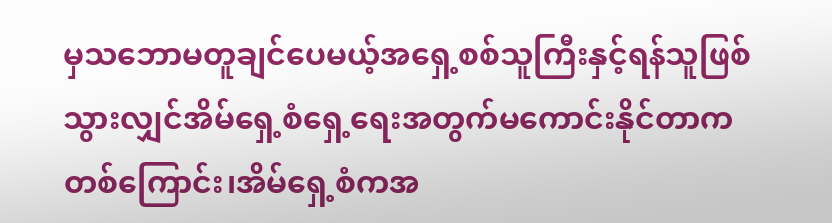မှသဘောမတူချင်ပေမယ့်အရှေ့စစ်သူကြီးနှင့်ရန်သူဖြစ်သွားလျှင်အိမ်ရှေ့စံရှေ့ရေးအတွက်မကောင်းနိုင်တာကတစ်ကြောင်း၊အိမ်ရှေ့စံကအ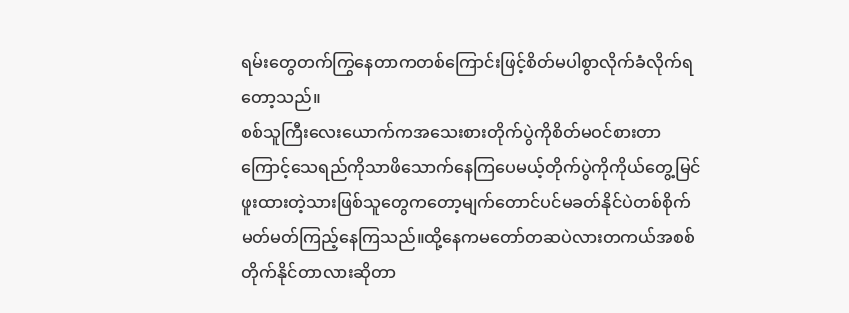ရမ်းတွေတက်ကြွနေတာကတစ်ကြောင်းဖြင့်စိတ်မပါစွာလိုက်ခံလိုက်ရတော့သည်။
စစ်သူကြီးလေးယောက်ကအသေးစားတိုက်ပွဲကိုစိတ်မဝင်စားတာကြောင့်သေရည်ကိုသာဖိသောက်နေကြပေမယ့်တိုက်ပွဲကိုကိုယ်တွေ့မြင်ဖူးထားတဲ့သားဖြစ်သူတွေကတော့မျက်တောင်ပင်မခတ်နိုင်ပဲတစ်စိုက်မတ်မတ်ကြည့်နေကြသည်။ထို့နေကမတော်တဆပဲလားတကယ်အစစ်တိုက်နိုင်တာလားဆိုတာ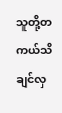သူတို့တကယ်သိချင်လှ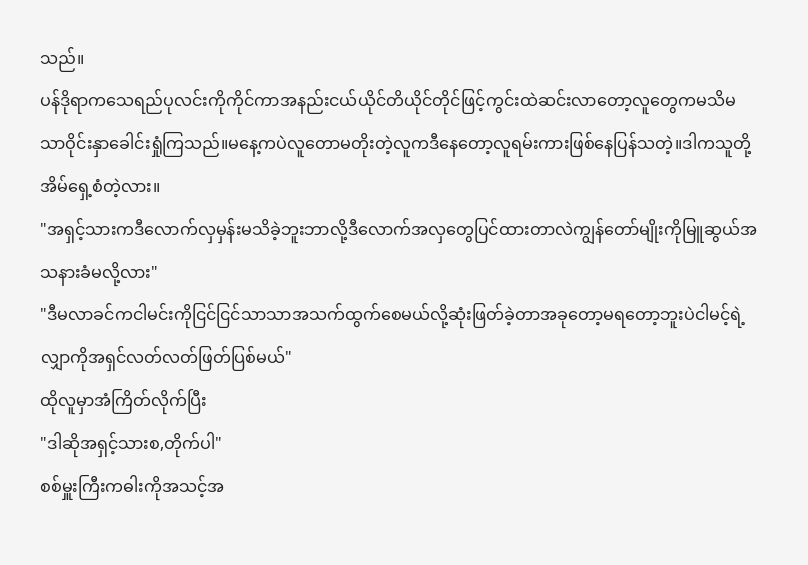သည်။
ပန်ဒိုရာကသေရည်ပုလင်းကိုကိုင်ကာအနည်းငယ်ယိုင်တိယိုင်တိုင်ဖြင့်ကွင်းထဲဆင်းလာတော့လူတွေကမသိမသာဝိုင်းနှာခေါင်းရှုံကြသည်။မနေ့ကပဲလူတောမတိုးတဲ့လူကဒီနေတော့လူရမ်းကားဖြစ်နေပြန်သတဲ့။ဒါကသူတို့အိမ်ရှေ့စံတဲ့လား။
"အရှင့်သားကဒီလောက်လှမှန်းမသိခဲ့ဘူးဘာလို့ဒီလောက်အလှတွေပြင်ထားတာလဲကျွန်တော်မျိုးကိုမြူဆွယ်အသနားခံမလို့လား"
"ဒီမလာခင်ကငါမင်းကိုငြင်ငြင်သာသာအသက်ထွက်စေမယ်လို့ဆုံးဖြတ်ခဲ့တာအခုတော့မရတော့ဘူးပဲငါမင့်ရဲ့လျှာကိုအရှင်လတ်လတ်ဖြတ်ပြစ်မယ်"
ထိုလူမှာအံကြိတ်လိုက်ပြီး
"ဒါဆိုအရှင့်သားစ,တိုက်ပါ"
စစ်မှူးကြီးကဓါးကိုအသင့်အ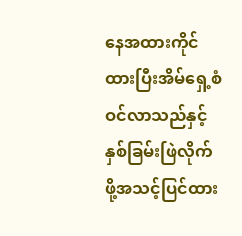နေအထားကိုင်ထားပြီးအိမ်ရှေ့စံဝင်လာသည်နှင့်နှစ်ခြမ်းဖြဲလိုက်ဖို့အသင့်ပြင်ထား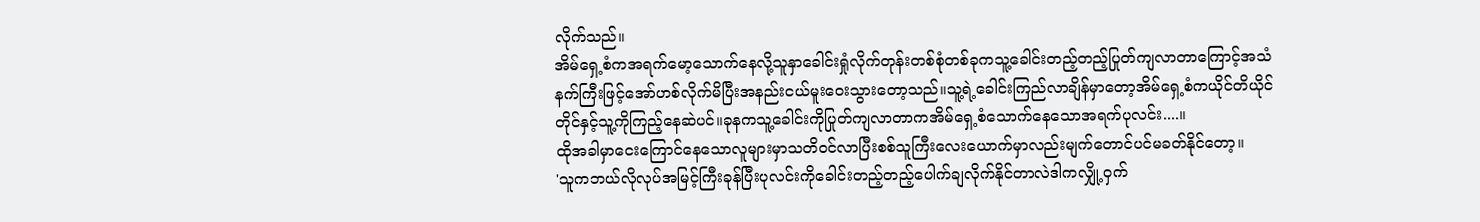လိုက်သည်။
အိမ်ရှေ့စံကအရက်မော့သောက်နေလို့သူနှာခေါင်းရှုံလိုက်တုန်းတစ်စုံတစ်ခုကသူ့ခေါင်းတည့်တည့်ပြုတ်ကျလာတာကြောင့်အသံနက်ကြီးဖြင့်အော်ဟစ်လိုက်မိပြီးအနည်းငယ်မူးဝေးသွားတော့သည်။သူ့ရဲ့ခေါင်းကြည်လာချိန်မှာတော့အိမ်ရှေ့စံကယိုင်တိယိုင်တိုင်နှင့်သူ့ကိုကြည့်နေဆဲပင်။ခုနကသူ့ခေါင်းကိုပြုတ်ကျလာတာကအိမ်ရှေ့စံသောက်နေသောအရက်ပုလင်း....။
ထိုအခါမှာငေးကြောင်နေသောလူများမှာသတိဝင်လာပြီးစစ်သူကြီးလေးယောက်မှာလည်းမျက်တောင်ပင်မခတ်နိုင်တော့။
'သူကဘယ်လိုလုပ်အမြင့်ကြီးခုန်ပြီးပုလင်းကိုခေါင်းတည့်တည့်ပေါက်ချလိုက်နိုင်တာလဲဒါကလျှို့ဝှက်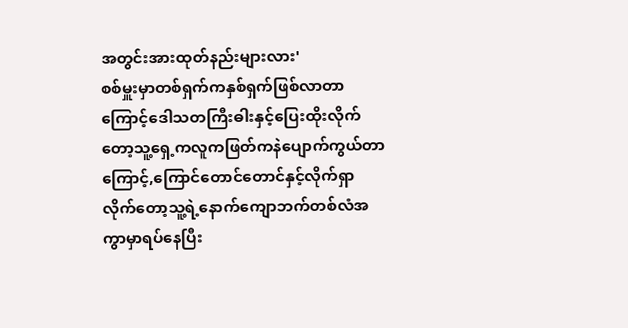အတွင်းအားထုတ်နည်းများလား'
စစ်မှူးမှာတစ်ရှက်ကနှစ်ရှက်ဖြစ်လာတာကြောင့်ဒေါသတကြီးဓါးနှင့်ပြေးထိုးလိုက်တော့သူ့ရှေ့ကလူကဖြတ်ကနဲပျောက်ကွယ်တာကြောင့်,ကြောင်တောင်တောင်နှင့်လိုက်ရှာလိုက်တော့သူ့ရဲ့နောက်ကျောဘက်တစ်လံအကွာမှာရပ်နေပြီး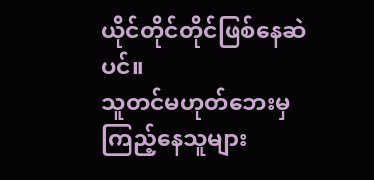ယိုင်တိုင်တိုင်ဖြစ်နေဆဲပင်။
သူတင်မဟုတ်ဘေးမှကြည့်နေသူများ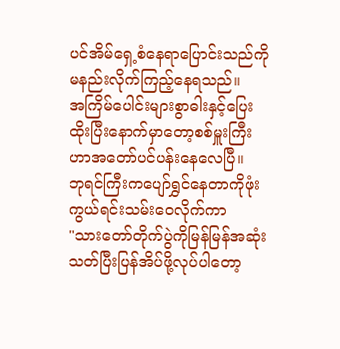ပင်အိမ်ရှေ့စံနေရာပြောင်းသည်ကိုမနည်းလိုက်ကြည့်နေရသည်။
အကြိမ်ပေါင်းများစွာဓါးနှင့်ပြေးထိုးပြီးနောက်မှာတော့စစ်မှူးကြီးဟာအတော်ပင်ပန်းနေလေပြီ။
ဘုရင်ကြီးကပျော်ရွှင်နေတာကိုဖုံးကွယ်ရင်းသမ်းဝေလိုက်ကာ
"သားတော်တိုက်ပွဲကိုမြန်မြန်အဆုံးသတ်ပြီးပြန်အိပ်ဖို့လုပ်ပါတော့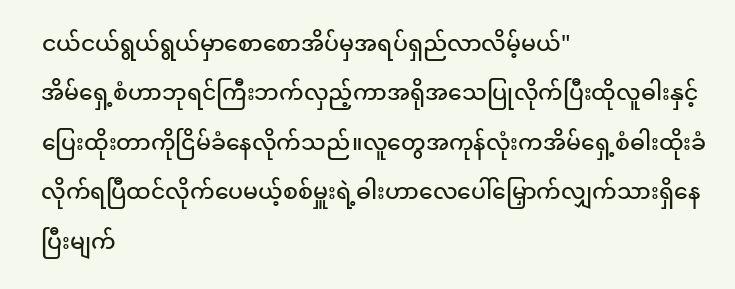ငယ်ငယ်ရွယ်ရွယ်မှာစောစောအိပ်မှအရပ်ရှည်လာလိမ့်မယ်"
အိမ်ရှေ့စံဟာဘုရင်ကြီးဘက်လှည့်ကာအရိုအသေပြုလိုက်ပြီးထိုလူဓါးနှင့်ပြေးထိုးတာကိုငြိမ်ခံနေလိုက်သည်။လူတွေအကုန်လုံးကအိမ်ရှေ့စံဓါးထိုးခံလိုက်ရပြီထင်လိုက်ပေမယ့်စစ်မှူးရဲ့ဓါးဟာလေပေါ်မြှောက်လျှက်သားရှိနေပြီးမျက်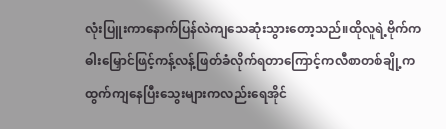လုံးပြူးကာနောက်ပြန်လဲကျသေဆုံးသွားတော့သည်။ထိုလူရဲ့ဗိုက်ကဓါးမြှောင်ဖြင့်ကန့်လန့်ဖြတ်ခံလိုက်ရတာကြောင့်ကလီစာတစ်ချို့ကထွက်ကျနေပြီးသွေးများကလည်းရေအိုင်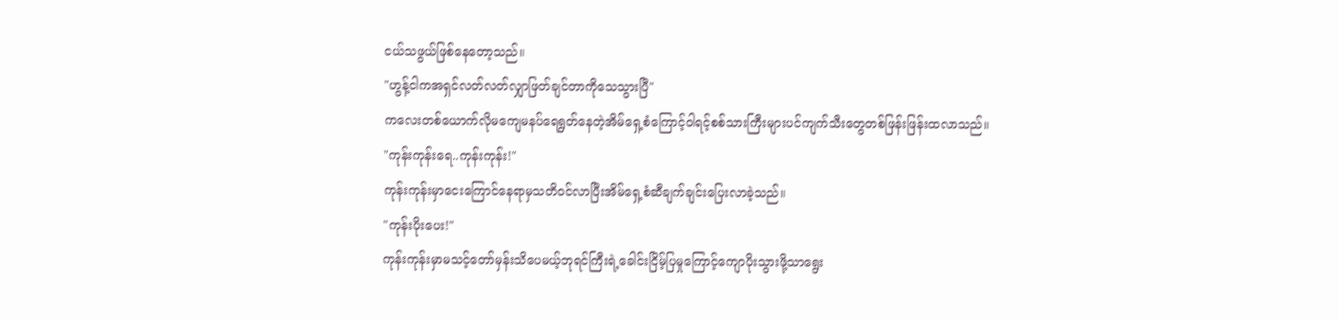ငယ်သဖွယ်ဖြစ်နေတော့သည်။
"ဟွန့်ငါကအရှင်လတ်လတ်လျှာဖြတ်ချင်တာကိုသေသွားပြီ"
ကလေးတစ်ယောက်လိုမကျေမနပ်ရေရွတ်နေတဲ့အိမ်ရှေ့စံကြောင့်ဝါရင့်စစ်သားကြီးများပင်ကျက်သီးတွေတစ်ဖြန်းဖြန်းထလာသည်။
"ကုန်းကုန်းရေ..ကုန်းကုန်း!"
ကုန်းကုန်းမှာငေးကြောင်နေရာမှသတိဝင်လာပြီးအိမ်ရှေ့စံဆီချက်ချင်းပြေးလာခဲ့သည်။
"ကုန်းပိုးပေး!"
ကုန်းကုန်းမှာမသင့်တော်မှန်းသိပေမယ့်ဘုရင်ကြီးရဲ့ခေါင်းငြိမ့်ပြမှုကြောင့်ကျောပိုးသွားဖို့သာရွေး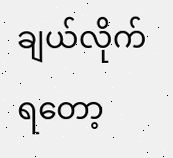ချယ်လိုက်ရတော့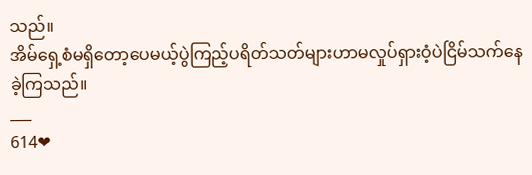သည်။
အိမ်ရှေ့စံမရှိတော့ပေမယ့်ပွဲကြည့်ပရိတ်သတ်များဟာမလှုပ်ရှားဝံ့ပဲငြိမ်သက်နေခဲ့ကြသည်။
___
614❤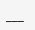___